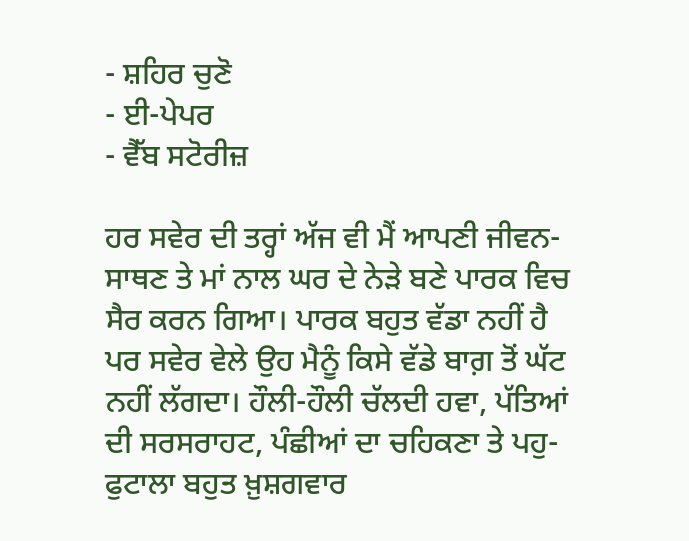- ਸ਼ਹਿਰ ਚੁਣੋ
- ਈ-ਪੇਪਰ
- ਵੈੱਬ ਸਟੋਰੀਜ਼

ਹਰ ਸਵੇਰ ਦੀ ਤਰ੍ਹਾਂ ਅੱਜ ਵੀ ਮੈਂ ਆਪਣੀ ਜੀਵਨ-ਸਾਥਣ ਤੇ ਮਾਂ ਨਾਲ ਘਰ ਦੇ ਨੇੜੇ ਬਣੇ ਪਾਰਕ ਵਿਚ ਸੈਰ ਕਰਨ ਗਿਆ। ਪਾਰਕ ਬਹੁਤ ਵੱਡਾ ਨਹੀਂ ਹੈ ਪਰ ਸਵੇਰ ਵੇਲੇ ਉਹ ਮੈਨੂੰ ਕਿਸੇ ਵੱਡੇ ਬਾਗ਼ ਤੋਂ ਘੱਟ ਨਹੀਂ ਲੱਗਦਾ। ਹੌਲੀ-ਹੌਲੀ ਚੱਲਦੀ ਹਵਾ, ਪੱਤਿਆਂ ਦੀ ਸਰਸਰਾਹਟ, ਪੰਛੀਆਂ ਦਾ ਚਹਿਕਣਾ ਤੇ ਪਹੁ-ਫੁਟਾਲਾ ਬਹੁਤ ਖ਼ੁਸ਼ਗਵਾਰ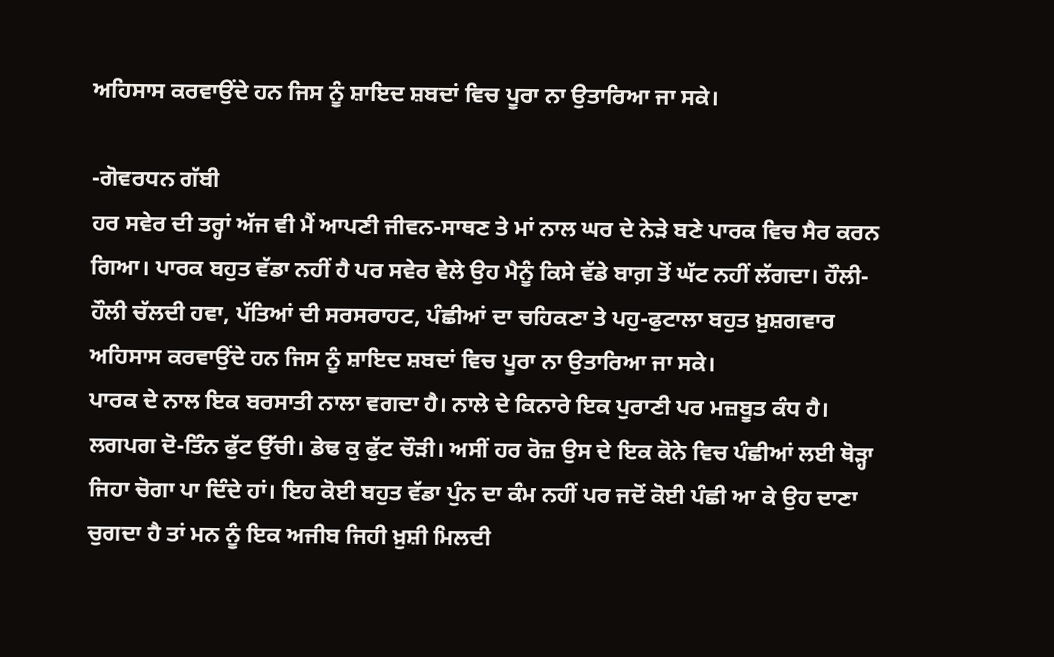ਅਹਿਸਾਸ ਕਰਵਾਉਂਦੇ ਹਨ ਜਿਸ ਨੂੰ ਸ਼ਾਇਦ ਸ਼ਬਦਾਂ ਵਿਚ ਪੂਰਾ ਨਾ ਉਤਾਰਿਆ ਜਾ ਸਕੇ।

-ਗੋਵਰਧਨ ਗੱਬੀ
ਹਰ ਸਵੇਰ ਦੀ ਤਰ੍ਹਾਂ ਅੱਜ ਵੀ ਮੈਂ ਆਪਣੀ ਜੀਵਨ-ਸਾਥਣ ਤੇ ਮਾਂ ਨਾਲ ਘਰ ਦੇ ਨੇੜੇ ਬਣੇ ਪਾਰਕ ਵਿਚ ਸੈਰ ਕਰਨ ਗਿਆ। ਪਾਰਕ ਬਹੁਤ ਵੱਡਾ ਨਹੀਂ ਹੈ ਪਰ ਸਵੇਰ ਵੇਲੇ ਉਹ ਮੈਨੂੰ ਕਿਸੇ ਵੱਡੇ ਬਾਗ਼ ਤੋਂ ਘੱਟ ਨਹੀਂ ਲੱਗਦਾ। ਹੌਲੀ-ਹੌਲੀ ਚੱਲਦੀ ਹਵਾ, ਪੱਤਿਆਂ ਦੀ ਸਰਸਰਾਹਟ, ਪੰਛੀਆਂ ਦਾ ਚਹਿਕਣਾ ਤੇ ਪਹੁ-ਫੁਟਾਲਾ ਬਹੁਤ ਖ਼ੁਸ਼ਗਵਾਰ ਅਹਿਸਾਸ ਕਰਵਾਉਂਦੇ ਹਨ ਜਿਸ ਨੂੰ ਸ਼ਾਇਦ ਸ਼ਬਦਾਂ ਵਿਚ ਪੂਰਾ ਨਾ ਉਤਾਰਿਆ ਜਾ ਸਕੇ।
ਪਾਰਕ ਦੇ ਨਾਲ ਇਕ ਬਰਸਾਤੀ ਨਾਲਾ ਵਗਦਾ ਹੈ। ਨਾਲੇ ਦੇ ਕਿਨਾਰੇ ਇਕ ਪੁਰਾਣੀ ਪਰ ਮਜ਼ਬੂਤ ਕੰਧ ਹੈ। ਲਗਪਗ ਦੋ-ਤਿੰਨ ਫੁੱਟ ਉੱਚੀ। ਡੇਢ ਕੁ ਫੁੱਟ ਚੌੜੀ। ਅਸੀਂ ਹਰ ਰੋਜ਼ ਉਸ ਦੇ ਇਕ ਕੋਨੇ ਵਿਚ ਪੰਛੀਆਂ ਲਈ ਥੋੜ੍ਹਾ ਜਿਹਾ ਚੋਗਾ ਪਾ ਦਿੰਦੇ ਹਾਂ। ਇਹ ਕੋਈ ਬਹੁਤ ਵੱਡਾ ਪੁੰਨ ਦਾ ਕੰਮ ਨਹੀਂ ਪਰ ਜਦੋਂ ਕੋਈ ਪੰਛੀ ਆ ਕੇ ਉਹ ਦਾਣਾ ਚੁਗਦਾ ਹੈ ਤਾਂ ਮਨ ਨੂੰ ਇਕ ਅਜੀਬ ਜਿਹੀ ਖ਼ੁਸ਼ੀ ਮਿਲਦੀ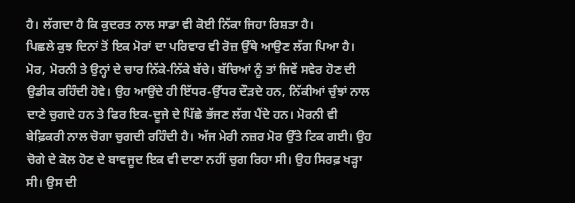ਹੈ। ਲੱਗਦਾ ਹੈ ਕਿ ਕੁਦਰਤ ਨਾਲ ਸਾਡਾ ਵੀ ਕੋਈ ਨਿੱਕਾ ਜਿਹਾ ਰਿਸ਼ਤਾ ਹੈ।
ਪਿਛਲੇ ਕੁਝ ਦਿਨਾਂ ਤੋਂ ਇਕ ਮੋਰਾਂ ਦਾ ਪਰਿਵਾਰ ਵੀ ਰੋਜ਼ ਉੱਥੇ ਆਉਣ ਲੱਗ ਪਿਆ ਹੈ। ਮੋਰ, ਮੋਰਨੀ ਤੇ ਉਨ੍ਹਾਂ ਦੇ ਚਾਰ ਨਿੱਕੇ-ਨਿੱਕੇ ਬੱਚੇ। ਬੱਚਿਆਂ ਨੂੰ ਤਾਂ ਜਿਵੇਂ ਸਵੇਰ ਹੋਣ ਦੀ ਉਡੀਕ ਰਹਿੰਦੀ ਹੋਵੇ। ਉਹ ਆਉਂਦੇ ਹੀ ਇੱਧਰ-ਉੱਧਰ ਦੌੜਦੇ ਹਨ, ਨਿੱਕੀਆਂ ਚੁੰਝਾਂ ਨਾਲ ਦਾਣੇ ਚੁਗਦੇ ਹਨ ਤੇ ਫਿਰ ਇਕ-ਦੂਜੇ ਦੇ ਪਿੱਛੇ ਭੱਜਣ ਲੱਗ ਪੈਂਦੇ ਹਨ। ਮੋਰਨੀ ਵੀ ਬੇਫ਼ਿਕਰੀ ਨਾਲ ਚੋਗਾ ਚੁਗਦੀ ਰਹਿੰਦੀ ਹੈ। ਅੱਜ ਮੇਰੀ ਨਜ਼ਰ ਮੋਰ ਉੱਤੇ ਟਿਕ ਗਈ। ਉਹ ਚੋਗੇ ਦੇ ਕੋਲ ਹੋਣ ਦੇ ਬਾਵਜੂਦ ਇਕ ਵੀ ਦਾਣਾ ਨਹੀਂ ਚੁਗ ਰਿਹਾ ਸੀ। ਉਹ ਸਿਰਫ਼ ਖੜ੍ਹਾ ਸੀ। ਉਸ ਦੀ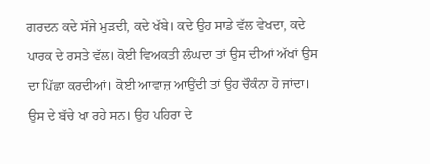ਗਰਦਨ ਕਦੇ ਸੱਜੇ ਮੁੜਦੀ, ਕਦੇ ਖੱਬੇ। ਕਦੇ ਉਹ ਸਾਡੇ ਵੱਲ ਵੇਖਦਾ, ਕਦੇ ਪਾਰਕ ਦੇ ਰਸਤੇ ਵੱਲ। ਕੋਈ ਵਿਅਕਤੀ ਲੰਘਦਾ ਤਾਂ ਉਸ ਦੀਆਂ ਅੱਖਾਂ ਉਸ ਦਾ ਪਿੱਛਾ ਕਰਦੀਆਂ। ਕੋਈ ਆਵਾਜ਼ ਆਉਂਦੀ ਤਾਂ ਉਹ ਚੌਕੰਨਾ ਹੋ ਜਾਂਦਾ। ਉਸ ਦੇ ਬੱਚੇ ਖਾ ਰਹੇ ਸਨ। ਉਹ ਪਹਿਰਾ ਦੇ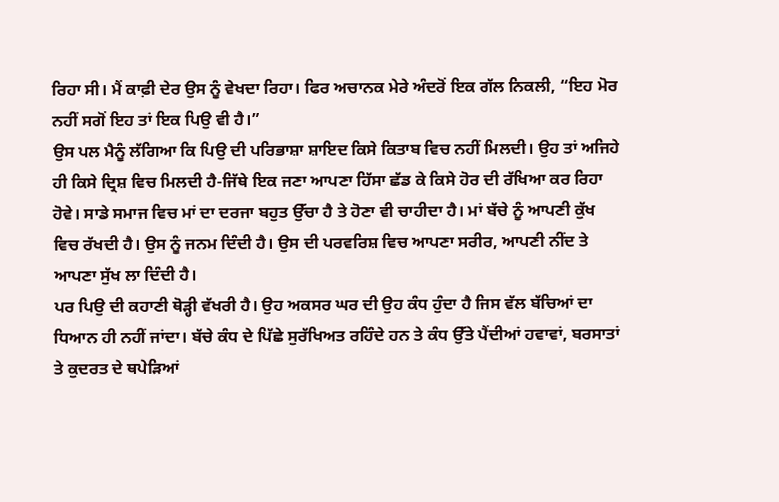ਰਿਹਾ ਸੀ। ਮੈਂ ਕਾਫ਼ੀ ਦੇਰ ਉਸ ਨੂੰ ਵੇਖਦਾ ਰਿਹਾ। ਫਿਰ ਅਚਾਨਕ ਮੇਰੇ ਅੰਦਰੋਂ ਇਕ ਗੱਲ ਨਿਕਲੀ, “ਇਹ ਮੋਰ ਨਹੀਂ ਸਗੋਂ ਇਹ ਤਾਂ ਇਕ ਪਿਉ ਵੀ ਹੈ।”
ਉਸ ਪਲ ਮੈਨੂੰ ਲੱਗਿਆ ਕਿ ਪਿਉ ਦੀ ਪਰਿਭਾਸ਼ਾ ਸ਼ਾਇਦ ਕਿਸੇ ਕਿਤਾਬ ਵਿਚ ਨਹੀਂ ਮਿਲਦੀ। ਉਹ ਤਾਂ ਅਜਿਹੇ ਹੀ ਕਿਸੇ ਦ੍ਰਿਸ਼ ਵਿਚ ਮਿਲਦੀ ਹੈ-ਜਿੱਥੇ ਇਕ ਜਣਾ ਆਪਣਾ ਹਿੱਸਾ ਛੱਡ ਕੇ ਕਿਸੇ ਹੋਰ ਦੀ ਰੱਖਿਆ ਕਰ ਰਿਹਾ ਹੋਵੇ। ਸਾਡੇ ਸਮਾਜ ਵਿਚ ਮਾਂ ਦਾ ਦਰਜਾ ਬਹੁਤ ਉੱਚਾ ਹੈ ਤੇ ਹੋਣਾ ਵੀ ਚਾਹੀਦਾ ਹੈ। ਮਾਂ ਬੱਚੇ ਨੂੰ ਆਪਣੀ ਕੁੱਖ ਵਿਚ ਰੱਖਦੀ ਹੈ। ਉਸ ਨੂੰ ਜਨਮ ਦਿੰਦੀ ਹੈ। ਉਸ ਦੀ ਪਰਵਰਿਸ਼ ਵਿਚ ਆਪਣਾ ਸਰੀਰ, ਆਪਣੀ ਨੀਂਦ ਤੇ ਆਪਣਾ ਸੁੱਖ ਲਾ ਦਿੰਦੀ ਹੈ।
ਪਰ ਪਿਉ ਦੀ ਕਹਾਣੀ ਥੋੜ੍ਹੀ ਵੱਖਰੀ ਹੈ। ਉਹ ਅਕਸਰ ਘਰ ਦੀ ਉਹ ਕੰਧ ਹੁੰਦਾ ਹੈ ਜਿਸ ਵੱਲ ਬੱਚਿਆਂ ਦਾ ਧਿਆਨ ਹੀ ਨਹੀਂ ਜਾਂਦਾ। ਬੱਚੇ ਕੰਧ ਦੇ ਪਿੱਛੇ ਸੁਰੱਖਿਅਤ ਰਹਿੰਦੇ ਹਨ ਤੇ ਕੰਧ ਉੱਤੇ ਪੈਂਦੀਆਂ ਹਵਾਵਾਂ, ਬਰਸਾਤਾਂ ਤੇ ਕੁਦਰਤ ਦੇ ਥਪੇੜਿਆਂ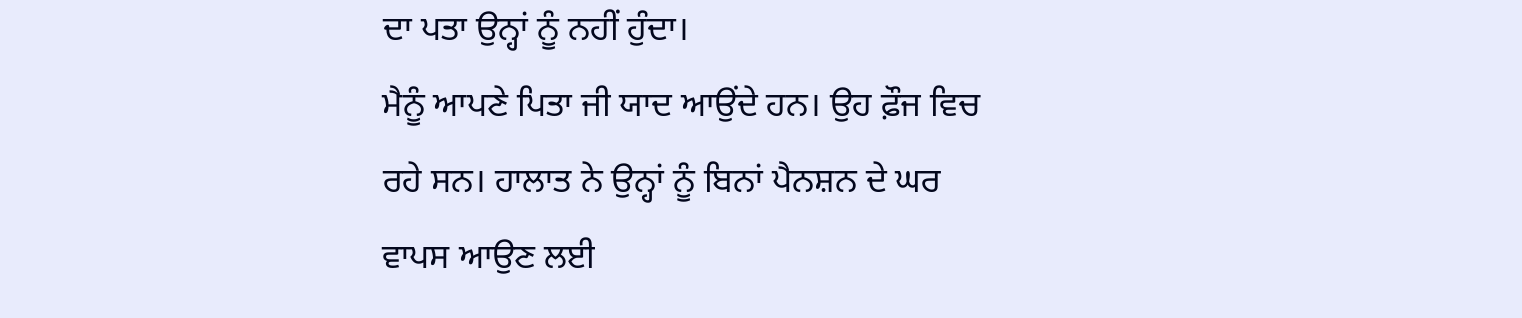ਦਾ ਪਤਾ ਉਨ੍ਹਾਂ ਨੂੰ ਨਹੀਂ ਹੁੰਦਾ।
ਮੈਨੂੰ ਆਪਣੇ ਪਿਤਾ ਜੀ ਯਾਦ ਆਉਂਦੇ ਹਨ। ਉਹ ਫ਼ੌਜ ਵਿਚ ਰਹੇ ਸਨ। ਹਾਲਾਤ ਨੇ ਉਨ੍ਹਾਂ ਨੂੰ ਬਿਨਾਂ ਪੈਨਸ਼ਨ ਦੇ ਘਰ ਵਾਪਸ ਆਉਣ ਲਈ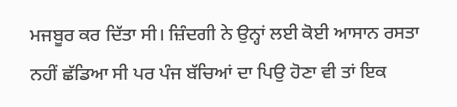ਮਜਬੂਰ ਕਰ ਦਿੱਤਾ ਸੀ। ਜ਼ਿੰਦਗੀ ਨੇ ਉਨ੍ਹਾਂ ਲਈ ਕੋਈ ਆਸਾਨ ਰਸਤਾ ਨਹੀਂ ਛੱਡਿਆ ਸੀ ਪਰ ਪੰਜ ਬੱਚਿਆਂ ਦਾ ਪਿਉ ਹੋਣਾ ਵੀ ਤਾਂ ਇਕ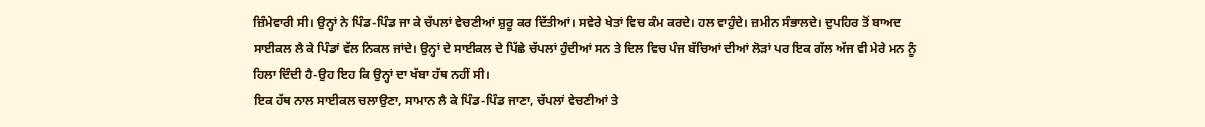ਜ਼ਿੰਮੇਵਾਰੀ ਸੀ। ਉਨ੍ਹਾਂ ਨੇ ਪਿੰਡ-ਪਿੰਡ ਜਾ ਕੇ ਚੱਪਲਾਂ ਵੇਚਣੀਆਂ ਸ਼ੁਰੂ ਕਰ ਦਿੱਤੀਆਂ। ਸਵੇਰੇ ਖੇਤਾਂ ਵਿਚ ਕੰਮ ਕਰਦੇ। ਹਲ ਵਾਹੁੰਦੇ। ਜ਼ਮੀਨ ਸੰਭਾਲਦੇ। ਦੁਪਹਿਰ ਤੋਂ ਬਾਅਦ ਸਾਈਕਲ ਲੈ ਕੇ ਪਿੰਡਾਂ ਵੱਲ ਨਿਕਲ ਜਾਂਦੇ। ਉਨ੍ਹਾਂ ਦੇ ਸਾਈਕਲ ਦੇ ਪਿੱਛੇ ਚੱਪਲਾਂ ਹੁੰਦੀਆਂ ਸਨ ਤੇ ਦਿਲ ਵਿਚ ਪੰਜ ਬੱਚਿਆਂ ਦੀਆਂ ਲੋੜਾਂ ਪਰ ਇਕ ਗੱਲ ਅੱਜ ਵੀ ਮੇਰੇ ਮਨ ਨੂੰ ਹਿਲਾ ਦਿੰਦੀ ਹੈ-ਉਹ ਇਹ ਕਿ ਉਨ੍ਹਾਂ ਦਾ ਖੱਬਾ ਹੱਥ ਨਹੀਂ ਸੀ।
ਇਕ ਹੱਥ ਨਾਲ ਸਾਈਕਲ ਚਲਾਉਣਾ, ਸਾਮਾਨ ਲੈ ਕੇ ਪਿੰਡ-ਪਿੰਡ ਜਾਣਾ, ਚੱਪਲਾਂ ਵੇਚਣੀਆਂ ਤੇ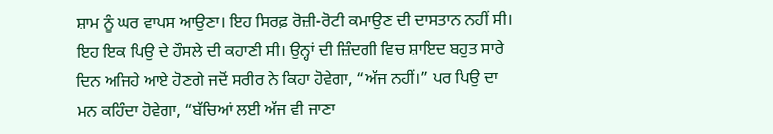ਸ਼ਾਮ ਨੂੰ ਘਰ ਵਾਪਸ ਆਉਣਾ। ਇਹ ਸਿਰਫ਼ ਰੋਜ਼ੀ-ਰੋਟੀ ਕਮਾਉਣ ਦੀ ਦਾਸਤਾਨ ਨਹੀਂ ਸੀ। ਇਹ ਇਕ ਪਿਉ ਦੇ ਹੌਸਲੇ ਦੀ ਕਹਾਣੀ ਸੀ। ਉਨ੍ਹਾਂ ਦੀ ਜ਼ਿੰਦਗੀ ਵਿਚ ਸ਼ਾਇਦ ਬਹੁਤ ਸਾਰੇ ਦਿਨ ਅਜਿਹੇ ਆਏ ਹੋਣਗੇ ਜਦੋਂ ਸਰੀਰ ਨੇ ਕਿਹਾ ਹੋਵੇਗਾ, “ਅੱਜ ਨਹੀਂ।” ਪਰ ਪਿਉ ਦਾ ਮਨ ਕਹਿੰਦਾ ਹੋਵੇਗਾ, “ਬੱਚਿਆਂ ਲਈ ਅੱਜ ਵੀ ਜਾਣਾ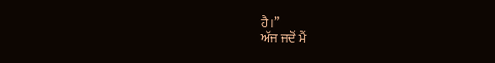ਹੈ।”
ਅੱਜ ਜਦੋਂ ਮੈਂ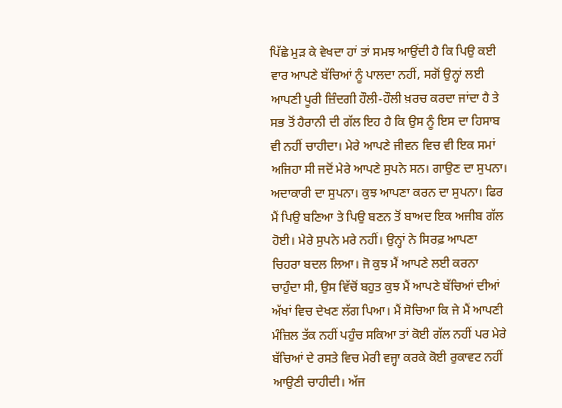ਪਿੱਛੇ ਮੁੜ ਕੇ ਵੇਖਦਾ ਹਾਂ ਤਾਂ ਸਮਝ ਆਉਂਦੀ ਹੈ ਕਿ ਪਿਉ ਕਈ ਵਾਰ ਆਪਣੇ ਬੱਚਿਆਂ ਨੂੰ ਪਾਲਦਾ ਨਹੀਂ, ਸਗੋਂ ਉਨ੍ਹਾਂ ਲਈ ਆਪਣੀ ਪੂਰੀ ਜ਼ਿੰਦਗੀ ਹੌਲੀ-ਹੌਲੀ ਖ਼ਰਚ ਕਰਦਾ ਜਾਂਦਾ ਹੈ ਤੇ ਸਭ ਤੋਂ ਹੈਰਾਨੀ ਦੀ ਗੱਲ ਇਹ ਹੈ ਕਿ ਉਸ ਨੂੰ ਇਸ ਦਾ ਹਿਸਾਬ ਵੀ ਨਹੀਂ ਚਾਹੀਦਾ। ਮੇਰੇ ਆਪਣੇ ਜੀਵਨ ਵਿਚ ਵੀ ਇਕ ਸਮਾਂ ਅਜਿਹਾ ਸੀ ਜਦੋਂ ਮੇਰੇ ਆਪਣੇ ਸੁਪਨੇ ਸਨ। ਗਾਉਣ ਦਾ ਸੁਪਨਾ। ਅਦਾਕਾਰੀ ਦਾ ਸੁਪਨਾ। ਕੁਝ ਆਪਣਾ ਕਰਨ ਦਾ ਸੁਪਨਾ। ਫਿਰ ਮੈਂ ਪਿਉ ਬਣਿਆ ਤੇ ਪਿਉ ਬਣਨ ਤੋਂ ਬਾਅਦ ਇਕ ਅਜੀਬ ਗੱਲ ਹੋਈ। ਮੇਰੇ ਸੁਪਨੇ ਮਰੇ ਨਹੀਂ। ਉਨ੍ਹਾਂ ਨੇ ਸਿਰਫ਼ ਆਪਣਾ ਚਿਹਰਾ ਬਦਲ ਲਿਆ। ਜੋ ਕੁਝ ਮੈਂ ਆਪਣੇ ਲਈ ਕਰਨਾ ਚਾਹੁੰਦਾ ਸੀ, ਉਸ ਵਿੱਚੋਂ ਬਹੁਤ ਕੁਝ ਮੈਂ ਆਪਣੇ ਬੱਚਿਆਂ ਦੀਆਂ ਅੱਖਾਂ ਵਿਚ ਦੇਖਣ ਲੱਗ ਪਿਆ। ਮੈਂ ਸੋਚਿਆ ਕਿ ਜੇ ਮੈਂ ਆਪਣੀ ਮੰਜ਼ਿਲ ਤੱਕ ਨਹੀਂ ਪਹੁੰਚ ਸਕਿਆ ਤਾਂ ਕੋਈ ਗੱਲ ਨਹੀਂ ਪਰ ਮੇਰੇ ਬੱਚਿਆਂ ਦੇ ਰਸਤੇ ਵਿਚ ਮੇਰੀ ਵਜ੍ਹਾ ਕਰਕੇ ਕੋਈ ਰੁਕਾਵਟ ਨਹੀਂ ਆਉਣੀ ਚਾਹੀਦੀ। ਅੱਜ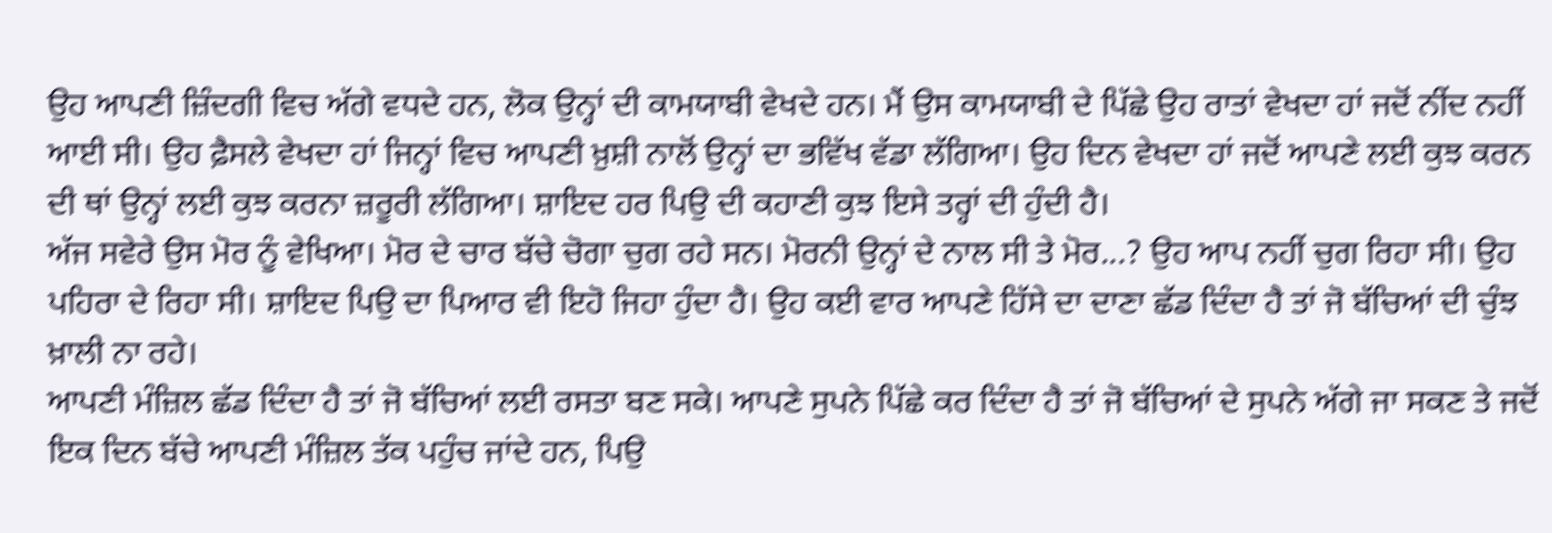ਉਹ ਆਪਣੀ ਜ਼ਿੰਦਗੀ ਵਿਚ ਅੱਗੇ ਵਧਦੇ ਹਨ, ਲੋਕ ਉਨ੍ਹਾਂ ਦੀ ਕਾਮਯਾਬੀ ਵੇਖਦੇ ਹਨ। ਮੈਂ ਉਸ ਕਾਮਯਾਬੀ ਦੇ ਪਿੱਛੇ ਉਹ ਰਾਤਾਂ ਵੇਖਦਾ ਹਾਂ ਜਦੋਂ ਨੀਂਦ ਨਹੀਂ ਆਈ ਸੀ। ਉਹ ਫ਼ੈਸਲੇ ਵੇਖਦਾ ਹਾਂ ਜਿਨ੍ਹਾਂ ਵਿਚ ਆਪਣੀ ਖ਼ੁਸ਼ੀ ਨਾਲੋਂ ਉਨ੍ਹਾਂ ਦਾ ਭਵਿੱਖ ਵੱਡਾ ਲੱਗਿਆ। ਉਹ ਦਿਨ ਵੇਖਦਾ ਹਾਂ ਜਦੋਂ ਆਪਣੇ ਲਈ ਕੁਝ ਕਰਨ ਦੀ ਥਾਂ ਉਨ੍ਹਾਂ ਲਈ ਕੁਝ ਕਰਨਾ ਜ਼ਰੂਰੀ ਲੱਗਿਆ। ਸ਼ਾਇਦ ਹਰ ਪਿਉ ਦੀ ਕਹਾਣੀ ਕੁਝ ਇਸੇ ਤਰ੍ਹਾਂ ਦੀ ਹੁੰਦੀ ਹੈ।
ਅੱਜ ਸਵੇਰੇ ਉਸ ਮੋਰ ਨੂੰ ਵੇਖਿਆ। ਮੋਰ ਦੇ ਚਾਰ ਬੱਚੇ ਚੋਗਾ ਚੁਗ ਰਹੇ ਸਨ। ਮੋਰਨੀ ਉਨ੍ਹਾਂ ਦੇ ਨਾਲ ਸੀ ਤੇ ਮੋਰ...? ਉਹ ਆਪ ਨਹੀਂ ਚੁਗ ਰਿਹਾ ਸੀ। ਉਹ ਪਹਿਰਾ ਦੇ ਰਿਹਾ ਸੀ। ਸ਼ਾਇਦ ਪਿਉ ਦਾ ਪਿਆਰ ਵੀ ਇਹੋ ਜਿਹਾ ਹੁੰਦਾ ਹੈ। ਉਹ ਕਈ ਵਾਰ ਆਪਣੇ ਹਿੱਸੇ ਦਾ ਦਾਣਾ ਛੱਡ ਦਿੰਦਾ ਹੈ ਤਾਂ ਜੋ ਬੱਚਿਆਂ ਦੀ ਚੁੰਝ ਖ਼ਾਲੀ ਨਾ ਰਹੇ।
ਆਪਣੀ ਮੰਜ਼ਿਲ ਛੱਡ ਦਿੰਦਾ ਹੈ ਤਾਂ ਜੋ ਬੱਚਿਆਂ ਲਈ ਰਸਤਾ ਬਣ ਸਕੇ। ਆਪਣੇ ਸੁਪਨੇ ਪਿੱਛੇ ਕਰ ਦਿੰਦਾ ਹੈ ਤਾਂ ਜੋ ਬੱਚਿਆਂ ਦੇ ਸੁਪਨੇ ਅੱਗੇ ਜਾ ਸਕਣ ਤੇ ਜਦੋਂ ਇਕ ਦਿਨ ਬੱਚੇ ਆਪਣੀ ਮੰਜ਼ਿਲ ਤੱਕ ਪਹੁੰਚ ਜਾਂਦੇ ਹਨ, ਪਿਉ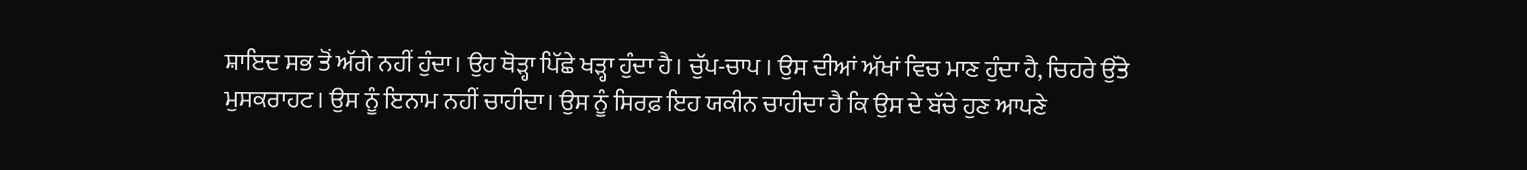ਸ਼ਾਇਦ ਸਭ ਤੋਂ ਅੱਗੇ ਨਹੀਂ ਹੁੰਦਾ। ਉਹ ਥੋੜ੍ਹਾ ਪਿੱਛੇ ਖੜ੍ਹਾ ਹੁੰਦਾ ਹੈ। ਚੁੱਪ-ਚਾਪ । ਉਸ ਦੀਆਂ ਅੱਖਾਂ ਵਿਚ ਮਾਣ ਹੁੰਦਾ ਹੈ, ਚਿਹਰੇ ਉੱਤੇ ਮੁਸਕਰਾਹਟ। ਉਸ ਨੂੰ ਇਨਾਮ ਨਹੀਂ ਚਾਹੀਦਾ। ਉਸ ਨੂੰ ਸਿਰਫ਼ ਇਹ ਯਕੀਨ ਚਾਹੀਦਾ ਹੈ ਕਿ ਉਸ ਦੇ ਬੱਚੇ ਹੁਣ ਆਪਣੇ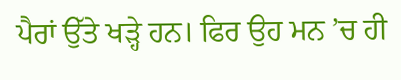ਪੈਰਾਂ ਉੱਤੇ ਖੜ੍ਹੇ ਹਨ। ਫਿਰ ਉਹ ਮਨ ’ਚ ਹੀ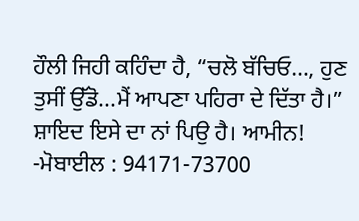ਹੌਲੀ ਜਿਹੀ ਕਹਿੰਦਾ ਹੈ, “ਚਲੋ ਬੱਚਿਓ…, ਹੁਣ ਤੁਸੀਂ ਉੱਡੋ...ਮੈਂ ਆਪਣਾ ਪਹਿਰਾ ਦੇ ਦਿੱਤਾ ਹੈ।” ਸ਼ਾਇਦ ਇਸੇ ਦਾ ਨਾਂ ਪਿਉ ਹੈ। ਆਮੀਨ!
-ਮੋਬਾਈਲ : 94171-73700